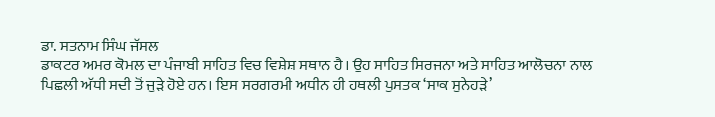ਡਾ. ਸਤਨਾਮ ਸਿੰਘ ਜੱਸਲ
ਡਾਕਟਰ ਅਮਰ ਕੋਮਲ ਦਾ ਪੰਜਾਬੀ ਸਾਹਿਤ ਵਿਚ ਵਿਸ਼ੇਸ਼ ਸਥਾਨ ਹੈ। ਉਹ ਸਾਹਿਤ ਸਿਰਜਨਾ ਅਤੇ ਸਾਹਿਤ ਆਲੋਚਨਾ ਨਾਲ ਪਿਛਲੀ ਅੱਧੀ ਸਦੀ ਤੋਂ ਜੁੜੇ ਹੋਏ ਹਨ। ਇਸ ਸਰਗਰਮੀ ਅਧੀਨ ਹੀ ਹਥਲੀ ਪੁਸਤਕ ‘ਸਾਕ ਸੁਨੇਹੜੇ’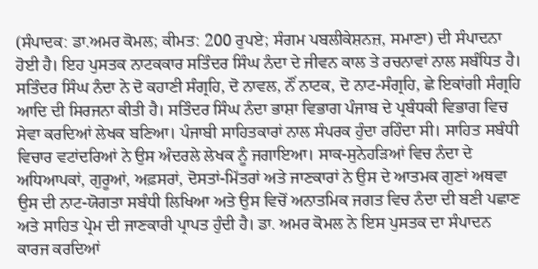(ਸੰਪਾਦਕ: ਡਾ.ਅਮਰ ਕੋਮਲ; ਕੀਮਤ: 200 ਰੁਪਏ; ਸੰਗਮ ਪਬਲੀਕੇਸ਼ਨਜ਼, ਸਮਾਣਾ) ਦੀ ਸੰਪਾਦਨਾ ਹੋਈ ਹੈ। ਇਹ ਪੁਸਤਕ ਨਾਟਕਕਾਰ ਸਤਿੰਦਰ ਸਿੰਘ ਨੰਦਾ ਦੇ ਜੀਵਨ ਕਾਲ ਤੇ ਰਚਨਾਵਾਂ ਨਾਲ ਸਬੰਧਿਤ ਹੈ। ਸਤਿੰਦਰ ਸਿੰਘ ਨੰਦਾ ਨੇ ਦੋ ਕਹਾਣੀ ਸੰਗ੍ਰਹਿ, ਦੋ ਨਾਵਲ, ਨੌਂ ਨਾਟਕ, ਦੋ ਨਾਟ-ਸੰਗ੍ਰਹਿ, ਛੇ ਇਕਾਂਗੀ ਸੰਗ੍ਰਹਿ ਆਦਿ ਦੀ ਸਿਰਜਨਾ ਕੀਤੀ ਹੈ। ਸਤਿੰਦਰ ਸਿੰਘ ਨੰਦਾ ਭਾਸ਼ਾ ਵਿਭਾਗ ਪੰਜਾਬ ਦੇ ਪ੍ਰਬੰਧਕੀ ਵਿਭਾਗ ਵਿਚ ਸੇਵਾ ਕਰਦਿਆਂ ਲੇਖਕ ਬਣਿਆ। ਪੰਜਾਬੀ ਸਾਹਿਤਕਾਰਾਂ ਨਾਲ ਸੰਪਰਕ ਹੁੰਦਾ ਰਹਿੰਦਾ ਸੀ। ਸਾਹਿਤ ਸਬੰਧੀ ਵਿਚਾਰ ਵਟਾਂਦਰਿਆਂ ਨੇ ਉਸ ਅੰਦਰਲੇ ਲੇਖਕ ਨੂੰ ਜਗਾਇਆ। ਸਾਕ-ਸੁਨੇਹੜਿਆਂ ਵਿਚ ਨੰਦਾ ਦੇ ਅਧਿਆਪਕਾਂ, ਗੁਰੂਆਂ, ਅਫ਼ਸਰਾਂ, ਦੋਸਤਾਂ-ਮਿੱਤਰਾਂ ਅਤੇ ਜਾਣਕਾਰਾਂ ਨੇ ਉਸ ਦੇ ਆਤਮਕ ਗੁਣਾਂ ਅਥਵਾ ਉਸ ਦੀ ਨਾਟ-ਯੋਗਤਾ ਸਬੰਧੀ ਲਿਖਿਆ ਅਤੇ ਉਸ ਵਿਚੋਂ ਅਨਾਤਮਿਕ ਜਗਤ ਵਿਚ ਨੰਦਾ ਦੀ ਬਣੀ ਪਛਾਣ ਅਤੇ ਸਾਹਿਤ ਪ੍ਰੇਮ ਦੀ ਜਾਣਕਾਰੀ ਪ੍ਰਾਪਤ ਹੁੰਦੀ ਹੈ। ਡਾ. ਅਮਰ ਕੋਮਲ ਨੇ ਇਸ ਪੁਸਤਕ ਦਾ ਸੰਪਾਦਨ ਕਾਰਜ ਕਰਦਿਆਂ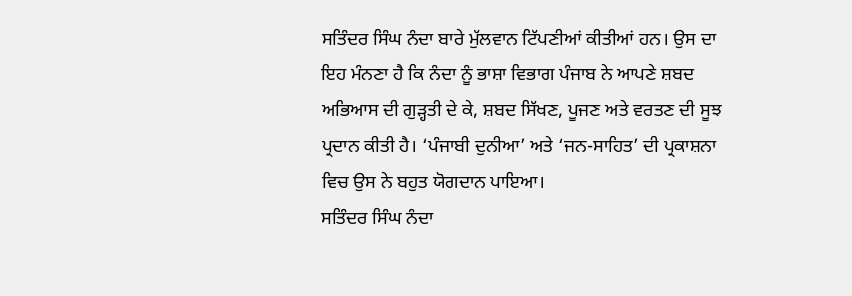ਸਤਿੰਦਰ ਸਿੰਘ ਨੰਦਾ ਬਾਰੇ ਮੁੱਲਵਾਨ ਟਿੱਪਣੀਆਂ ਕੀਤੀਆਂ ਹਨ। ਉਸ ਦਾ ਇਹ ਮੰਨਣਾ ਹੈ ਕਿ ਨੰਦਾ ਨੂੰ ਭਾਸ਼ਾ ਵਿਭਾਗ ਪੰਜਾਬ ਨੇ ਆਪਣੇ ਸ਼ਬਦ ਅਭਿਆਸ ਦੀ ਗੁੜ੍ਹਤੀ ਦੇ ਕੇ, ਸ਼ਬਦ ਸਿੱਖਣ, ਪੂਜਣ ਅਤੇ ਵਰਤਣ ਦੀ ਸੂਝ ਪ੍ਰਦਾਨ ਕੀਤੀ ਹੈ। ‘ਪੰਜਾਬੀ ਦੁਨੀਆ’ ਅਤੇ ‘ਜਨ-ਸਾਹਿਤ’ ਦੀ ਪ੍ਰਕਾਸ਼ਨਾ ਵਿਚ ਉਸ ਨੇ ਬਹੁਤ ਯੋਗਦਾਨ ਪਾਇਆ।
ਸਤਿੰਦਰ ਸਿੰਘ ਨੰਦਾ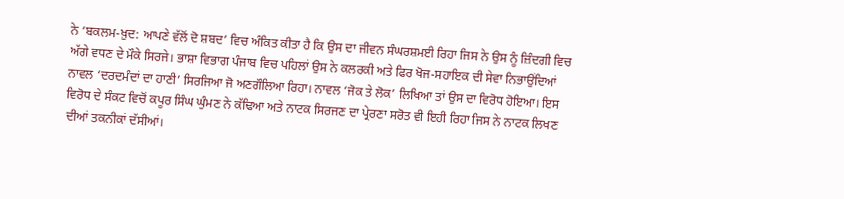ਨੇ ‘ਬਕਲਮ-ਖ਼ੁਦ: ਆਪਣੇ ਵੱਲੋਂ ਦੋ ਸ਼ਬਦ’ ਵਿਚ ਅੰਕਿਤ ਕੀਤਾ ਹੈ ਕਿ ਉਸ ਦਾ ਜੀਵਨ ਸੰਘਰਸ਼ਮਈ ਰਿਹਾ ਜਿਸ ਨੇ ਉਸ ਨੂੰ ਜ਼ਿੰਦਗੀ ਵਿਚ ਅੱਗੇ ਵਧਣ ਦੇ ਮੌਕੇ ਸਿਰਜੇ। ਭਾਸ਼ਾ ਵਿਭਾਗ ਪੰਜਾਬ ਵਿਚ ਪਹਿਲਾਂ ਉਸ ਨੇ ਕਲਰਕੀ ਅਤੇ ਫਿਰ ਖੋਜ-ਸਹਾਇਕ ਦੀ ਸੇਵਾ ਨਿਭਾਉਂਦਿਆਂ ਨਾਵਲ ‘ਦਰਦਮੰਦਾਂ ਦਾ ਹਾਣੀ’ ਸਿਰਜਿਆ ਜੋ ਅਣਗੌਲਿਆ ਰਿਹਾ। ਨਾਵਲ ‘ਜੋਕ ਤੇ ਲੋਕ’ ਲਿਖਿਆ ਤਾਂ ਉਸ ਦਾ ਵਿਰੋਧ ਹੋਇਆ। ਇਸ ਵਿਰੋਧ ਦੇ ਸੰਕਟ ਵਿਚੋਂ ਕਪੂਰ ਸਿੰਘ ਘੁੰਮਣ ਨੇ ਕੱਢਿਆ ਅਤੇ ਨਾਟਕ ਸਿਰਜਣ ਦਾ ਪ੍ਰੇਰਣਾ ਸਰੋਤ ਵੀ ਇਹੀ ਰਿਹਾ ਜਿਸ ਨੇ ਨਾਟਕ ਲਿਖਣ ਦੀਆਂ ਤਕਨੀਕਾਂ ਦੱਸੀਆਂ।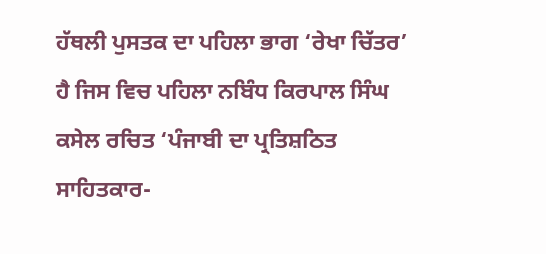ਹੱਥਲੀ ਪੁਸਤਕ ਦਾ ਪਹਿਲਾ ਭਾਗ ‘ਰੇਖਾ ਚਿੱਤਰ’ ਹੈ ਜਿਸ ਵਿਚ ਪਹਿਲਾ ਨਬਿੰਧ ਕਿਰਪਾਲ ਸਿੰਘ ਕਸੇਲ ਰਚਿਤ ‘ਪੰਜਾਬੀ ਦਾ ਪ੍ਰਤਿਸ਼ਠਿਤ ਸਾਹਿਤਕਾਰ-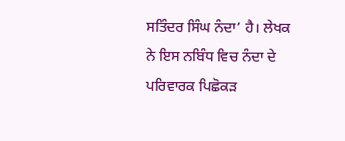ਸਤਿੰਦਰ ਸਿੰਘ ਨੰਦਾ’ ਹੈ। ਲੇਖਕ ਨੇ ਇਸ ਨਬਿੰਧ ਵਿਚ ਨੰਦਾ ਦੇ ਪਰਿਵਾਰਕ ਪਿਛੋਕੜ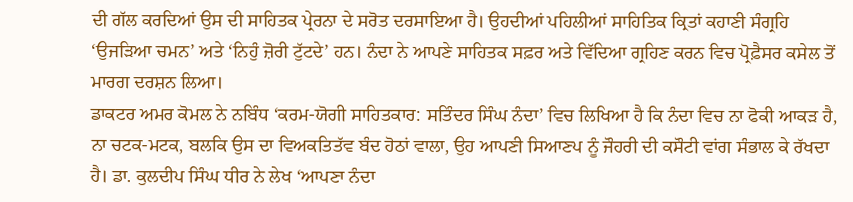ਦੀ ਗੱਲ ਕਰਦਿਆਂ ਉਸ ਦੀ ਸਾਹਿਤਕ ਪ੍ਰੇਰਨਾ ਦੇ ਸਰੋਤ ਦਰਸਾਇਆ ਹੈ। ਉਹਦੀਆਂ ਪਹਿਲੀਆਂ ਸਾਹਿਤਿਕ ਕ੍ਰਿਤਾਂ ਕਹਾਣੀ ਸੰਗ੍ਰਹਿ ‘ਉਜੜਿਆ ਚਮਨ’ ਅਤੇ ‘ਨਿਹੁੰ ਜ਼ੋਰੀ ਟੁੱਟਦੇ’ ਹਨ। ਨੰਦਾ ਨੇ ਆਪਣੇ ਸਾਹਿਤਕ ਸਫ਼ਰ ਅਤੇ ਵਿੱਦਿਆ ਗ੍ਰਹਿਣ ਕਰਨ ਵਿਚ ਪ੍ਰੋਫ਼ੈਸਰ ਕਸੇਲ ਤੋਂ ਮਾਰਗ ਦਰਸ਼ਨ ਲਿਆ।
ਡਾਕਟਰ ਅਮਰ ਕੋਮਲ ਨੇ ਨਬਿੰਧ ‘ਕਰਮ-ਯੋਗੀ ਸਾਹਿਤਕਾਰ: ਸਤਿੰਦਰ ਸਿੰਘ ਨੰਦਾ’ ਵਿਚ ਲਿਖਿਆ ਹੈ ਕਿ ਨੰਦਾ ਵਿਚ ਨਾ ਫੋਕੀ ਆਕੜ ਹੈ, ਨਾ ਚਟਕ-ਮਟਕ, ਬਲਕਿ ਉਸ ਦਾ ਵਿਅਕਤਿਤੱਵ ਬੰਦ ਹੋਠਾਂ ਵਾਲਾ, ਉਹ ਆਪਣੀ ਸਿਆਣਪ ਨੂੰ ਜੌਹਰੀ ਦੀ ਕਸੌਟੀ ਵਾਂਗ ਸੰਭਾਲ ਕੇ ਰੱਖਦਾ ਹੈ। ਡਾ. ਕੁਲਦੀਪ ਸਿੰਘ ਧੀਰ ਨੇ ਲੇਖ ‘ਆਪਣਾ ਨੰਦਾ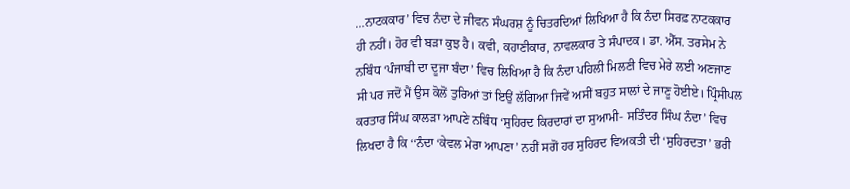…ਨਾਟਕਕਾਰ’ ਵਿਚ ਨੰਦਾ ਦੇ ਜੀਵਨ ਸੰਘਰਸ਼ ਨੂੰ ਚਿਤਰਦਿਆਂ ਲਿਖਿਆ ਹੈ ਕਿ ਨੰਦਾ ਸਿਰਫ਼ ਨਾਟਕਕਾਰ ਹੀ ਨਹੀਂ। ਹੋਰ ਵੀ ਬੜਾ ਕੁਝ ਹੈ। ਕਵੀ, ਕਹਾਣੀਕਾਰ, ਨਾਵਲਕਾਰ ਤੇ ਸੰਪਾਦਕ। ਡਾ. ਐੱਸ. ਤਰਸੇਮ ਨੇ ਨਬਿੰਧ ‘ਪੰਜਾਬੀ ਦਾ ਦੂਜਾ ਬੰਦਾ’ ਵਿਚ ਲਿਖਿਆ ਹੈ ਕਿ ਨੰਦਾ ਪਹਿਲੀ ਮਿਲਣੀ ਵਿਚ ਮੇਰੇ ਲਈ ਅਣਜਾਣ ਸੀ ਪਰ ਜਦੋਂ ਮੈਂ ਉਸ ਕੋਲੋਂ ਤੁਰਿਆਂ ਤਾਂ ਇਉਂ ਲੱਗਿਆ ਜਿਵੇਂ ਅਸੀਂ ਬਹੁਤ ਸਾਲਾਂ ਦੇ ਜਾਣੂ ਹੋਈਏ। ਪ੍ਰਿੰਸੀਪਲ ਕਰਤਾਰ ਸਿੰਘ ਕਾਲੜਾ ਆਪਣੇ ਨਬਿੰਧ ‘ਸੁਹਿਰਦ ਕਿਰਦਾਰਾਂ ਦਾ ਸੁਆਮੀ- ਸਤਿੰਦਰ ਸਿੰਘ ਨੰਦਾ’ ਵਿਚ ਲਿਖਦਾ ਹੈ ਕਿ ‘‘ਨੰਦਾ ‘ਕੇਵਲ ਮੇਰਾ ਆਪਣਾ’ ਨਹੀਂ ਸਗੋਂ ਹਰ ਸੁਹਿਰਦ ਵਿਅਕਤੀ ਦੀ ‘ਸੁਹਿਰਦਤਾ’ ਭਰੀ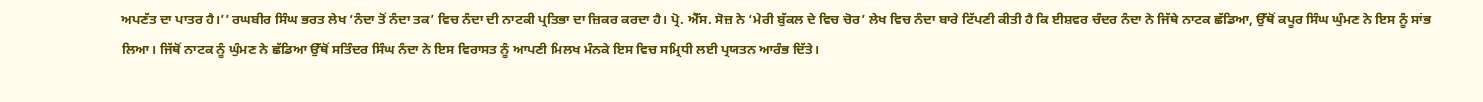ਅਪਣੱਤ ਦਾ ਪਾਤਰ ਹੈ।’’ ਰਘਬੀਰ ਸਿੰਘ ਭਰਤ ਲੇਖ ‘ਨੰਦਾ ਤੋਂ ਨੰਦਾ ਤਕ’ ਵਿਚ ਨੰਦਾ ਦੀ ਨਾਟਕੀ ਪ੍ਰਤਿਭਾ ਦਾ ਜ਼ਿਕਰ ਕਰਦਾ ਹੈ। ਪ੍ਰੋ. ਐੱਸ. ਸੋਜ਼ ਨੇ ‘ਮੇਰੀ ਬੁੱਕਲ ਦੇ ਵਿਚ ਚੋਰ’ ਲੇਖ ਵਿਚ ਨੰਦਾ ਬਾਰੇ ਟਿੱਪਣੀ ਕੀਤੀ ਹੈ ਕਿ ਈਸ਼ਵਰ ਚੰਦਰ ਨੰਦਾ ਨੇ ਜਿੱਥੇ ਨਾਟਕ ਛੱਡਿਆ, ਉੱਥੋਂ ਕਪੂਰ ਸਿੰਘ ਘੁੰਮਣ ਨੇ ਇਸ ਨੂੰ ਸਾਂਭ ਲਿਆ। ਜਿੱਥੋਂ ਨਾਟਕ ਨੂੰ ਘੁੰਮਣ ਨੇ ਛੱਡਿਆ ਉੱਥੋਂ ਸਤਿੰਦਰ ਸਿੰਘ ਨੰਦਾ ਨੇ ਇਸ ਵਿਰਾਸਤ ਨੂੰ ਆਪਣੀ ਮਿਲਖ ਮੰਨਕੇ ਇਸ ਵਿਚ ਸਮ੍ਰਿਧੀ ਲਈ ਪ੍ਰਯਤਨ ਆਰੰਭ ਦਿੱਤੇ।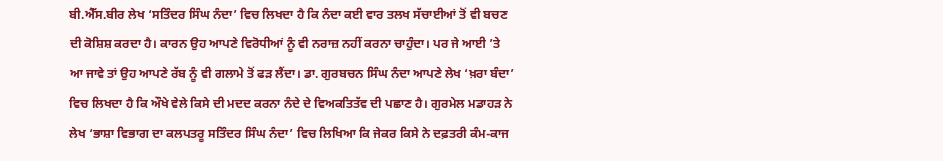ਬੀ.ਐੱਸ.ਬੀਰ ਲੇਖ ‘ਸਤਿੰਦਰ ਸਿੰਘ ਨੰਦਾ’ ਵਿਚ ਲਿਖਦਾ ਹੈ ਕਿ ਨੰਦਾ ਕਈ ਵਾਰ ਤਲਖ ਸੱਚਾਈਆਂ ਤੋਂ ਵੀ ਬਚਣ ਦੀ ਕੋਸ਼ਿਸ਼ ਕਰਦਾ ਹੈ। ਕਾਰਨ ਉਹ ਆਪਣੇ ਵਿਰੋਧੀਆਂ ਨੂੰ ਵੀ ਨਰਾਜ਼ ਨਹੀਂ ਕਰਨਾ ਚਾਹੁੰਦਾ। ਪਰ ਜੇ ਆਈ ’ਤੇ ਆ ਜਾਵੇ ਤਾਂ ਉਹ ਆਪਣੇ ਰੱਬ ਨੂੰ ਵੀ ਗਲਾਮੇ ਤੋਂ ਫੜ ਲੈਂਦਾ। ਡਾ. ਗੁਰਬਚਨ ਸਿੰਘ ਨੰਦਾ ਆਪਣੇ ਲੇਖ ‘ਖ਼ਰਾ ਬੰਦਾ’ ਵਿਚ ਲਿਖਦਾ ਹੈ ਕਿ ਔਖੇ ਵੇਲੇ ਕਿਸੇ ਦੀ ਮਦਦ ਕਰਨਾ ਨੰਦੇ ਦੇ ਵਿਅਕਤਿਤੱਵ ਦੀ ਪਛਾਣ ਹੈ। ਗੁਰਮੇਲ ਮਡਾਹੜ ਨੇ ਲੇਖ ‘ਭਾਸ਼ਾ ਵਿਭਾਗ ਦਾ ਕਲਪਤਰੂ ਸਤਿੰਦਰ ਸਿੰਘ ਨੰਦਾ’ ਵਿਚ ਲਿਖਿਆ ਕਿ ਜੇਕਰ ਕਿਸੇ ਨੇ ਦਫ਼ਤਰੀ ਕੰਮ-ਕਾਜ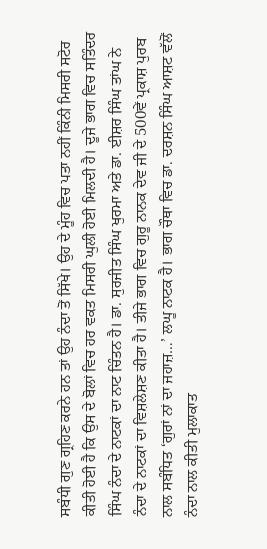ਸਬੰਧੀ ਗੁਣ ਗ੍ਰਹਿਣ ਕਰਨੇ ਹਨ ਤਾਂ ਉਹ ਨੰਦਾ ਤੋਂ ਸਿੱਖੇ। ਉਹ ਦੇ ਮੂੰਹ ਵਿਚ ਪਤਾ ਨਹੀਂ ਕਿੰਨੀ ਮਿਸਰੀ ਸਟੋਰ ਕੀਤੀ ਹੋਈ ਹੈ ਕਿ ਉਸ ਦੇ ਬੋਲਾਂ ਵਿਚ ਹਰ ਵਕਤ ਮਿਸਰੀ ਘੁਲੀ ਹੋਈ ਮਿਲਦੀ ਹੈ। ਦੂਜੇ ਭਾਗ ਵਿਚ ਸਤਿੰਦਰ ਸਿੰਘ ਨੰਦਾ ਦੇ ਨਾਟਕਾਂ ਦਾ ਨਾਟ ਚਿੰਤਨ ਹੈ। ਡਾ. ਸੁਰਜੀਤ ਸਿੰਘ ਖੁਰਮਾ ਅਤੇ ਡਾ. ਈਸ਼ਰ ਸਿੰਘ ਤਾਂਘ ਨੇ ਨੰਦਾ ਦੇ ਨਾਟਕਾਂ ਦਾ ਵਿਸ਼ਲੇਸ਼ਣ ਕੀਤਾ ਹੈ। ਤੀਜੇ ਭਾਗ ਵਿਚ ਗੁਰੂ ਨਾਨਕ ਦੇਵ ਜੀ ਦੇ 500ਵੇਂ ਪ੍ਰਕਾਸ਼ ਪੁਰਬ ਨਾਲ ਸਬੰਧਿਤ ‘ਗੁਰਾਂ ਨਾਂ ਦਾ ਜਹਾਜ਼…’ ਲਘੂ ਨਾਟਕ ਹੈ। ਭਾਗ ਚੌਥਾ ਵਿਚ ਡਾ. ਦਰਸ਼ਨ ਸਿੰਘ ਆਸ਼ਟ ਵੱਲੋਂ ਨੰਦਾ ਨਾਲ ਕੀਤੀ ਮੁਲਾਕਾਤ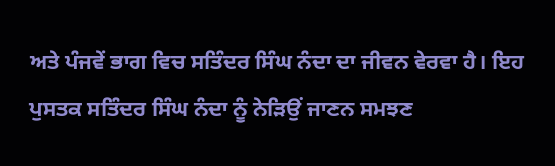ਅਤੇ ਪੰਜਵੇਂ ਭਾਗ ਵਿਚ ਸਤਿੰਦਰ ਸਿੰਘ ਨੰਦਾ ਦਾ ਜੀਵਨ ਵੇਰਵਾ ਹੈ। ਇਹ ਪੁਸਤਕ ਸਤਿੰਦਰ ਸਿੰਘ ਨੰਦਾ ਨੂੰ ਨੇੜਿਉਂ ਜਾਣਨ ਸਮਝਣ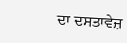ਦਾ ਦਸਤਾਵੇਜ਼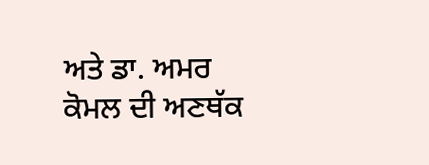ਅਤੇ ਡਾ. ਅਮਰ ਕੋਮਲ ਦੀ ਅਣਥੱਕ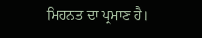ਮਿਹਨਤ ਦਾ ਪ੍ਰਮਾਣ ਹੈ।